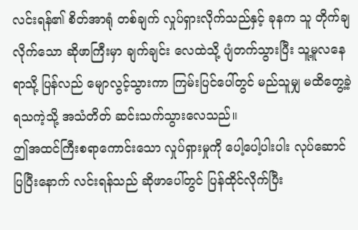လင်းရန်၏ စိတ်အာရုံ တစ်ချက် လှုပ်ရှားလိုက်သည်နှင့် ခုနက သူ တိုက်ချလိုက်သော ဆိုဖာကြီးမှာ ချက်ချင်း လေထဲသို့ ပျံတက်သွားပြီး သူ့မူလနေရာသို့ ပြန်လည် မျောလွင့်သွားကာ ကြမ်းပြင်ပေါ်တွင် မည်သူမျှ မထိတွေ့ခဲ့ရသကဲ့သို့ အသံတိတ် ဆင်းသက်သွားလေသည်။
ဤအထင်ကြီးစရာကောင်းသော လှုပ်ရှားမှုကို ပေါ့ပေါ့ပါးပါး လုပ်ဆောင်ပြပြီးနောက် လင်းရန်သည် ဆိုဖာပေါ်တွင် ပြန်ထိုင်လိုက်ပြီး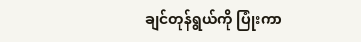ချင်တုန်ရွယ်ကို ပြုံးကာ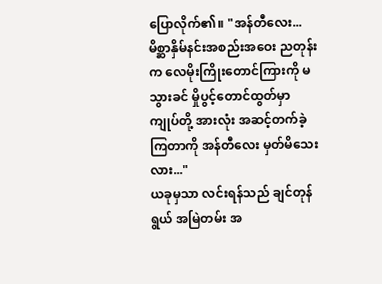ပြောလိုက်၏။ "အန်တီလေး... မိစ္ဆာနှိမ်နင်းအစည်းအဝေး ညတုန်းက လေမိုးကြိုးတောင်ကြားကို မသွားခင် မှိုပွင့်တောင်ထွတ်မှာ ကျုပ်တို့ အားလုံး အဆင့်တက်ခဲ့ကြတာကို အန်တီလေး မှတ်မိသေးလား..."
ယခုမှသာ လင်းရန်သည် ချင်တုန်ရွယ် အမြဲတမ်း အ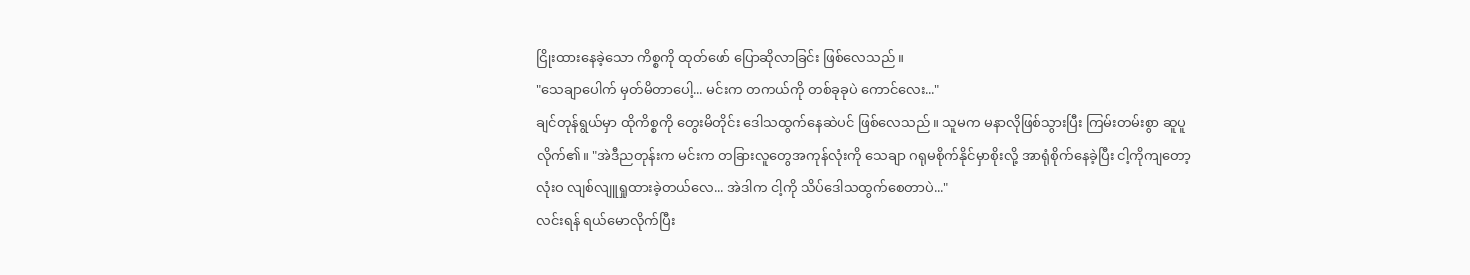ငြိုးထားနေခဲ့သော ကိစ္စကို ထုတ်ဖော် ပြောဆိုလာခြင်း ဖြစ်လေသည်။
"သေချာပေါက် မှတ်မိတာပေါ့... မင်းက တကယ်ကို တစ်ခုခုပဲ ကောင်လေး..."
ချင်တုန်ရွယ်မှာ ထိုကိစ္စကို တွေးမိတိုင်း ဒေါသထွက်နေဆဲပင် ဖြစ်လေသည်။ သူမက မနာလိုဖြစ်သွားပြီး ကြမ်းတမ်းစွာ ဆူပူလိုက်၏။ "အဲဒီညတုန်းက မင်းက တခြားလူတွေအကုန်လုံးကို သေချာ ဂရုမစိုက်နိုင်မှာစိုးလို့ အာရုံစိုက်နေခဲ့ပြီး ငါ့ကိုကျတော့ လုံးဝ လျစ်လျူရှုထားခဲ့တယ်လေ... အဲဒါက ငါ့ကို သိပ်ဒေါသထွက်စေတာပဲ..."
လင်းရန် ရယ်မောလိုက်ပြီး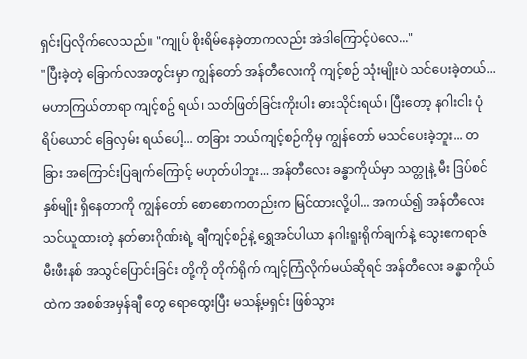ရှင်းပြလိုက်လေသည်။ "ကျုပ် စိုးရိမ်နေခဲ့တာကလည်း အဲဒါကြောင့်ပဲလေ..."
"ပြီးခဲ့တဲ့ ခြောက်လအတွင်းမှာ ကျွန်တော် အန်တီလေးကို ကျင့်စဉ် သုံးမျိုးပဲ သင်ပေးခဲ့တယ်... မဟာကြယ်တာရာ ကျင့်စဥ် ရယ်၊ သတ်ဖြတ်ခြင်းကိုးပါး ဓားသိုင်းရယ်၊ ပြီးတော့ နဂါးငါး ပုံရိပ်ယောင် ခြေလှမ်း ရယ်ပေါ့... တခြား ဘယ်ကျင့်စဉ်ကိုမှ ကျွန်တော် မသင်ပေးခဲ့ဘူး... တခြား အကြောင်းပြချက်ကြောင့် မဟုတ်ပါဘူး... အန်တီလေး ခန္ဓာကိုယ်မှာ သတ္တုနဲ့ မီး ဒြပ်စင် နှစ်မျိုး ရှိနေတာကို ကျွန်တော် စောစောကတည်းက မြင်ထားလို့ပါ... အကယ်၍ အန်တီလေး သင်ယူထားတဲ့ နတ်ဓားဂိုဏ်းရဲ့ ချီကျင့်စဉ်နဲ့ ရွှေအင်ပါယာ နဂါးရူးရိုက်ချက်နဲ့ သွေးဧကရာဇ် မီးဖီးနစ် အသွင်ပြောင်းခြင်း တို့ကို တိုက်ရိုက် ကျင့်ကြံလိုက်မယ်ဆိုရင် အန်တီလေး ခန္ဓာကိုယ်ထဲက အစစ်အမှန်ချီ တွေ ရောထွေးပြီး မသန့်မရှင်း ဖြစ်သွား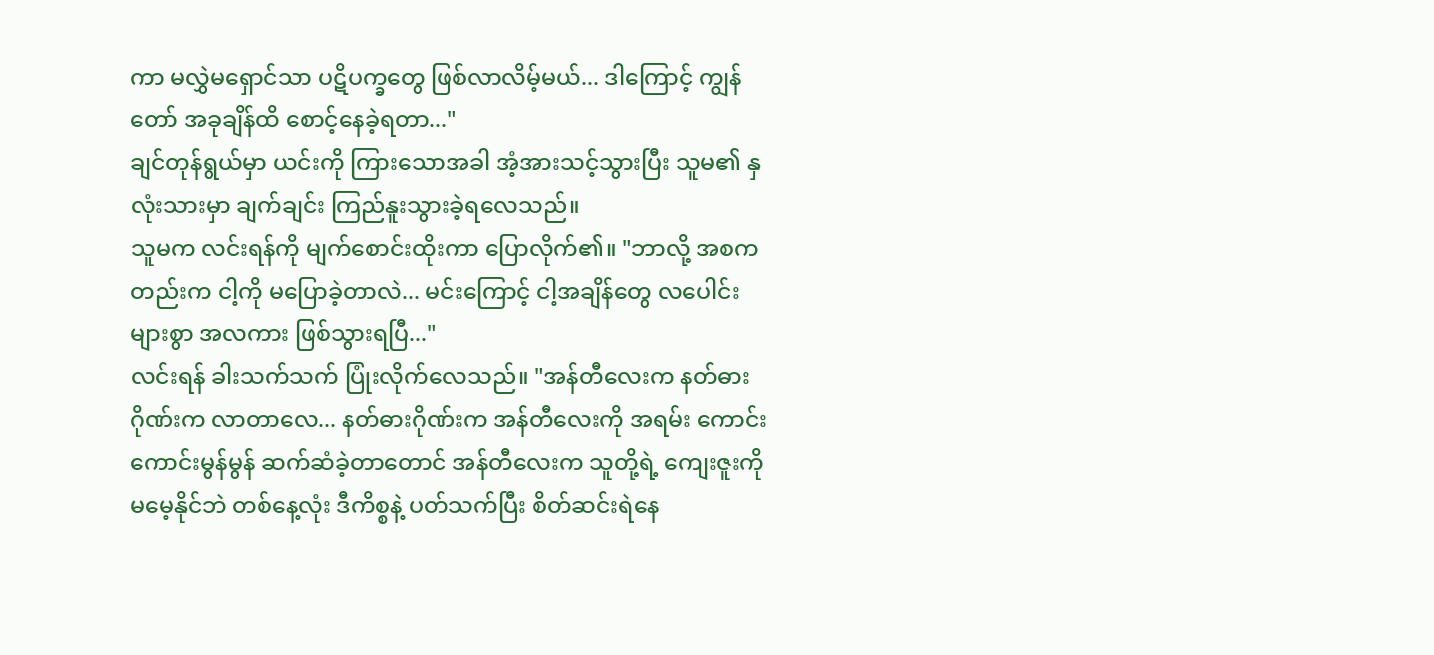ကာ မလွှဲမရှောင်သာ ပဋိပက္ခတွေ ဖြစ်လာလိမ့်မယ်... ဒါကြောင့် ကျွန်တော် အခုချိန်ထိ စောင့်နေခဲ့ရတာ..."
ချင်တုန်ရွယ်မှာ ယင်းကို ကြားသောအခါ အံ့အားသင့်သွားပြီး သူမ၏ နှလုံးသားမှာ ချက်ချင်း ကြည်နူးသွားခဲ့ရလေသည်။
သူမက လင်းရန်ကို မျက်စောင်းထိုးကာ ပြောလိုက်၏။ "ဘာလို့ အစကတည်းက ငါ့ကို မပြောခဲ့တာလဲ... မင်းကြောင့် ငါ့အချိန်တွေ လပေါင်းများစွာ အလကား ဖြစ်သွားရပြီ..."
လင်းရန် ခါးသက်သက် ပြုံးလိုက်လေသည်။ "အန်တီလေးက နတ်ဓားဂိုဏ်းက လာတာလေ... နတ်ဓားဂိုဏ်းက အန်တီလေးကို အရမ်း ကောင်းကောင်းမွန်မွန် ဆက်ဆံခဲ့တာတောင် အန်တီလေးက သူတို့ရဲ့ ကျေးဇူးကို မမေ့နိုင်ဘဲ တစ်နေ့လုံး ဒီကိစ္စနဲ့ ပတ်သက်ပြီး စိတ်ဆင်းရဲနေ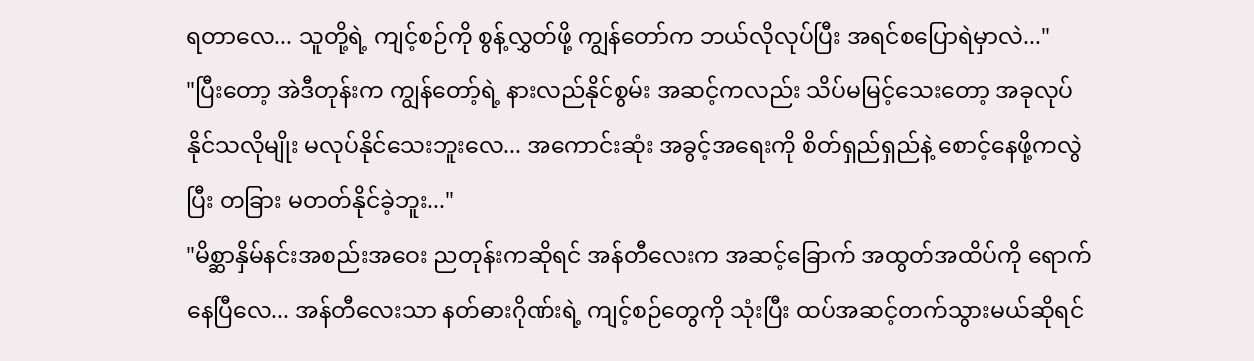ရတာလေ... သူတို့ရဲ့ ကျင့်စဉ်ကို စွန့်လွှတ်ဖို့ ကျွန်တော်က ဘယ်လိုလုပ်ပြီး အရင်စပြောရဲမှာလဲ..."
"ပြီးတော့ အဲဒီတုန်းက ကျွန်တော့်ရဲ့ နားလည်နိုင်စွမ်း အဆင့်ကလည်း သိပ်မမြင့်သေးတော့ အခုလုပ်နိုင်သလိုမျိုး မလုပ်နိုင်သေးဘူးလေ... အကောင်းဆုံး အခွင့်အရေးကို စိတ်ရှည်ရှည်နဲ့ စောင့်နေဖို့ကလွဲပြီး တခြား မတတ်နိုင်ခဲ့ဘူး..."
"မိစ္ဆာနှိမ်နင်းအစည်းအဝေး ညတုန်းကဆိုရင် အန်တီလေးက အဆင့်ခြောက် အထွတ်အထိပ်ကို ရောက်နေပြီလေ... အန်တီလေးသာ နတ်ဓားဂိုဏ်းရဲ့ ကျင့်စဉ်တွေကို သုံးပြီး ထပ်အဆင့်တက်သွားမယ်ဆိုရင်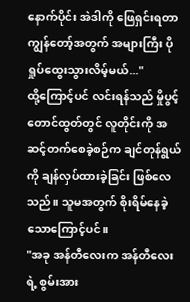နောက်ပိုင်း အဲဒါကို ဖြေရှင်းရတာ ကျွန်တော့်အတွက် အများကြီး ပိုရှုပ်ထွေးသွားလိမ့်မယ်..."
ထို့ကြောင့်ပင် လင်းရန်သည် မှိုပွင့်တောင်ထွတ်တွင် လူတိုင်းကို အဆင့်တက်စေခဲ့စဉ်က ချင်တုန်ရွယ်ကို ချန်လှပ်ထားခဲ့ခြင်း ဖြစ်လေသည်။ သူမအတွက် စိုးရိမ်နေခဲ့သောကြောင့်ပင်။
"အခု အန်တီလေးက အန်တီလေးရဲ့ စွမ်းအား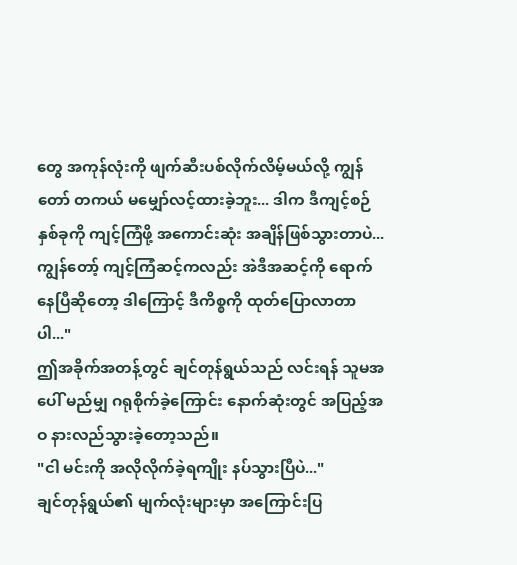တွေ အကုန်လုံးကို ဖျက်ဆီးပစ်လိုက်လိမ့်မယ်လို့ ကျွန်တော် တကယ် မမျှော်လင့်ထားခဲ့ဘူး... ဒါက ဒီကျင့်စဉ် နှစ်ခုကို ကျင့်ကြံဖို့ အကောင်းဆုံး အချိန်ဖြစ်သွားတာပဲ... ကျွန်တော့် ကျင့်ကြံဆင့်ကလည်း အဲဒီအဆင့်ကို ရောက်နေပြီဆိုတော့ ဒါကြောင့် ဒီကိစ္စကို ထုတ်ပြောလာတာပါ..."
ဤအခိုက်အတန့်တွင် ချင်တုန်ရွယ်သည် လင်းရန် သူမအပေါ် မည်မျှ ဂရုစိုက်ခဲ့ကြောင်း နောက်ဆုံးတွင် အပြည့်အဝ နားလည်သွားခဲ့တော့သည်။
"ငါ မင်းကို အလိုလိုက်ခဲ့ရကျိုး နပ်သွားပြီပဲ..."
ချင်တုန်ရွယ်၏ မျက်လုံးများမှာ အကြောင်းပြ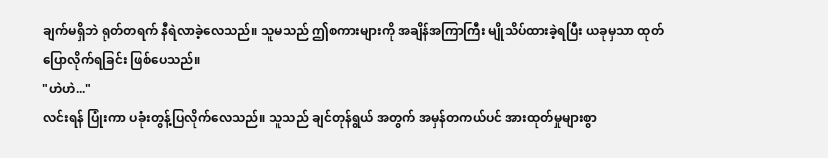ချက်မရှိဘဲ ရုတ်တရက် နီရဲလာခဲ့လေသည်။ သူမသည် ဤစကားများကို အချိန်အကြာကြီး မျိုသိပ်ထားခဲ့ရပြီး ယခုမှသာ ထုတ်ပြောလိုက်ရခြင်း ဖြစ်ပေသည်။
"ဟဲဟဲ..."
လင်းရန် ပြုံးကာ ပခုံးတွန့်ပြလိုက်လေသည်။ သူသည် ချင်တုန်ရွယ် အတွက် အမှန်တကယ်ပင် အားထုတ်မှုများစွာ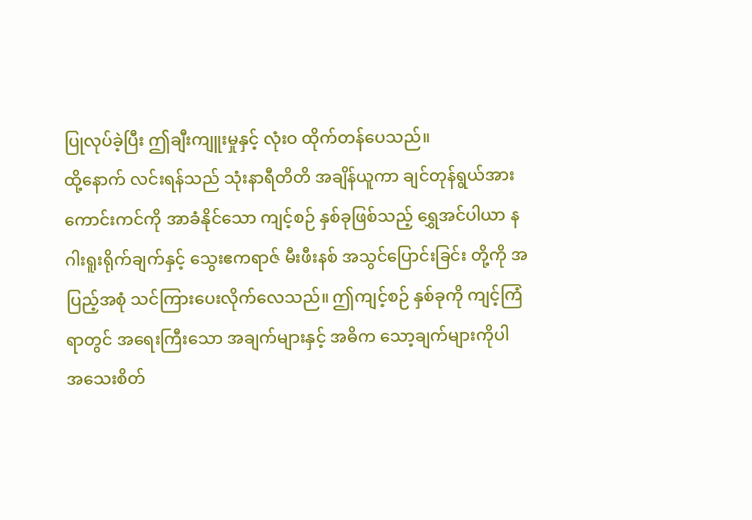ပြုလုပ်ခဲ့ပြီး ဤချီးကျူးမှုနှင့် လုံးဝ ထိုက်တန်ပေသည်။
ထို့နောက် လင်းရန်သည် သုံးနာရီတိတိ အချိန်ယူကာ ချင်တုန်ရွယ်အား ကောင်းကင်ကို အာခံနိုင်သော ကျင့်စဉ် နှစ်ခုဖြစ်သည့် ရွှေအင်ပါယာ နဂါးရူးရိုက်ချက်နှင့် သွေးဧကရာဇ် မီးဖီးနစ် အသွင်ပြောင်းခြင်း တို့ကို အပြည့်အစုံ သင်ကြားပေးလိုက်လေသည်။ ဤကျင့်စဉ် နှစ်ခုကို ကျင့်ကြံရာတွင် အရေးကြီးသော အချက်များနှင့် အဓိက သော့ချက်များကိုပါ အသေးစိတ်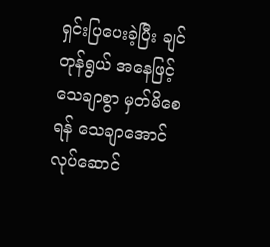ရှင်းပြပေးခဲ့ပြီး ချင်တုန်ရွယ် အနေဖြင့် သေချာစွာ မှတ်မိစေရန် သေချာအောင် လုပ်ဆောင်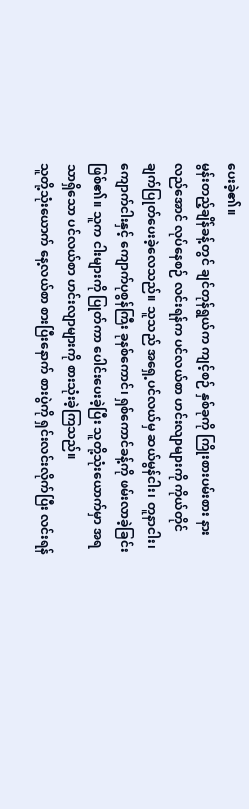ပေးခဲ့၏။
မွန်းတည့်ချိန်ခန့်တွင် ချင်တုန်ရွယ်က ကျင့်စဉ် နှစ်ခုကို ကြိုးစားပမ်းစား နားလည်အောင် လုပ်နေစဉ် လင်းရန်က ပင်လယ်စာ ဟင်းလျာများကို ကိုယ်တိုင် ချက်ပြုတ်ပေးခဲ့လေသည်။ သူသည် အရှေ့ပင်လယ်မှ ဆယ်မွန်ငါး၊ တူနာငါး၊ ကျောက်ငါးနှင့် ကျောက်ပုစွန်ကြီး ခုနစ်ကောင်၊ ရှစ်ကောင်ခန့်ကို ဖမ်းလာခဲ့ခြင်း ဖြစ်၏။ သူက ငါးများကို ပြုတ်ကာ ပေါင်းပေးခဲ့ပြီး သူတို့သုံးယောက်မှာ အရသာရှိသော ပင်လယ်စာ ဟင်းလျာများကို စားသုံးခဲ့ကြသည်။
သူတို့သုံးယောက် နေ့လယ်စာ စားပြီးနောက် စားပွဲကို ရှင်းလင်းလိုက်ပြီး လင်းရန်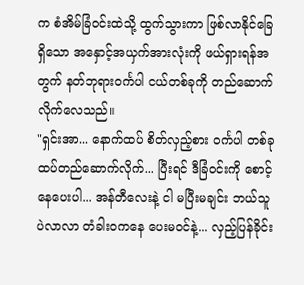က စံအိမ်ခြံဝင်းထဲသို့ ထွက်သွားကာ ဖြစ်လာနိုင်ခြေရှိသော အနှောင့်အယှက်အားလုံးကို ဖယ်ရှားရန်အတွက် နတ်ဘုရားဝင်္ကပါ ငယ်တစ်ခုကို တည်ဆောက်လိုက်လေသည်။
"ရှင်းအာ... နောက်ထပ် စိတ်လှည့်စား ဝင်္ကပါ တစ်ခု ထပ်တည်ဆောက်လိုက်... ပြီးရင် ဒီခြံဝင်းကို စောင့်နေပေးပါ... အန်တီလေးနဲ့ ငါ မပြီးမချင်း ဘယ်သူပဲလာလာ တံခါးဝကနေ ပေးမဝင်နဲ့... လှည့်ပြန်ခိုင်း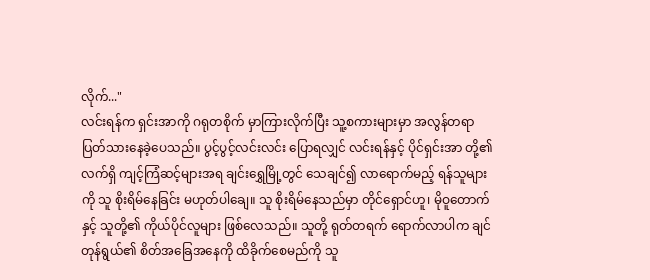လိုက်..."
လင်းရန်က ရှင်းအာကို ဂရုတစိုက် မှာကြားလိုက်ပြီး သူ့စကားများမှာ အလွန်တရာ ပြတ်သားနေခဲ့ပေသည်။ ပွင့်ပွင့်လင်းလင်း ပြောရလျှင် လင်းရန်နှင့် ပိုင်ရှင်းအာ တို့၏ လက်ရှိ ကျင့်ကြံဆင့်များအရ ချင်းရွှေမြို့တွင် သေချင်၍ လာရောက်မည့် ရန်သူများကို သူ စိုးရိမ်နေခြင်း မဟုတ်ပါချေ။ သူ စိုးရိမ်နေသည်မှာ တိုင်ရှောင်ဟူ၊ မိုဝူတောက်နှင့် သူတို့၏ ကိုယ်ပိုင်လူများ ဖြစ်လေသည်။ သူတို့ ရုတ်တရက် ရောက်လာပါက ချင်တုန်ရွယ်၏ စိတ်အခြေအနေကို ထိခိုက်စေမည်ကို သူ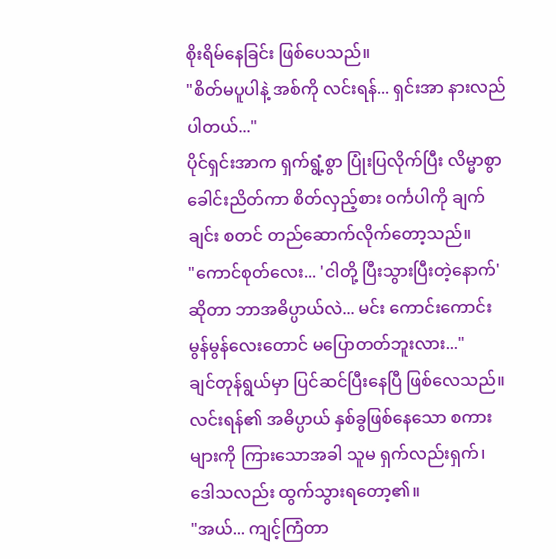စိုးရိမ်နေခြင်း ဖြစ်ပေသည်။
"စိတ်မပူပါနဲ့ အစ်ကို လင်းရန်... ရှင်းအာ နားလည်ပါတယ်..."
ပိုင်ရှင်းအာက ရှက်ရွံ့စွာ ပြုံးပြလိုက်ပြီး လိမ္မာစွာ ခေါင်းညိတ်ကာ စိတ်လှည့်စား ဝင်္ကပါကို ချက်ချင်း စတင် တည်ဆောက်လိုက်တော့သည်။
"ကောင်စုတ်လေး... 'ငါတို့ ပြီးသွားပြီးတဲ့နောက်' ဆိုတာ ဘာအဓိပ္ပာယ်လဲ... မင်း ကောင်းကောင်းမွန်မွန်လေးတောင် မပြောတတ်ဘူးလား..."
ချင်တုန်ရွယ်မှာ ပြင်ဆင်ပြီးနေပြီ ဖြစ်လေသည်။ လင်းရန်၏ အဓိပ္ပာယ် နှစ်ခွဖြစ်နေသော စကားများကို ကြားသောအခါ သူမ ရှက်လည်းရှက်၊ ဒေါသလည်း ထွက်သွားရတော့၏။
"အယ်... ကျင့်ကြံတာ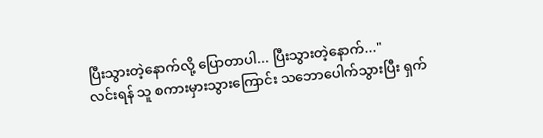ပြီးသွားတဲ့နောက်လို့ ပြောတာပါ... ပြီးသွားတဲ့နောက်..."
လင်းရန် သူ စကားမှားသွားကြောင်း သဘောပေါက်သွားပြီး ရှက်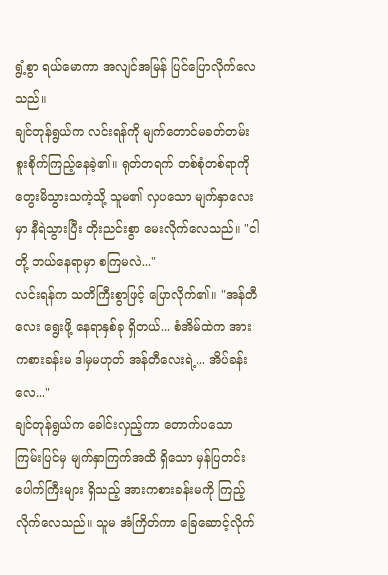ရွံ့စွာ ရယ်မောကာ အလျင်အမြန် ပြင်ပြောလိုက်လေသည်။
ချင်တုန်ရွယ်က လင်းရန်ကို မျက်တောင်မခတ်တမ်း စူးစိုက်ကြည့်နေခဲ့၏။ ရုတ်တရက် တစ်စုံတစ်ရာကို တွေးမိသွားသကဲ့သို့ သူမ၏ လှပသော မျက်နှာလေးမှာ နီရဲသွားပြီး တိုးညင်းစွာ မေးလိုက်လေသည်။ "ငါတို့ ဘယ်နေရာမှာ စကြမလဲ..."
လင်းရန်က သတိကြီးစွာဖြင့် ပြောလိုက်၏။ "အန်တီလေး ရွေးဖို့ နေရာနှစ်ခု ရှိတယ်... စံအိမ်ထဲက အားကစားခန်းမ ဒါမှမဟုတ် အန်တီလေးရဲ့... အိပ်ခန်းလေ..."
ချင်တုန်ရွယ်က ခေါင်းလှည့်ကာ တောက်ပသော ကြမ်းပြင်မှ မျက်နှာကြက်အထိ ရှိသော မှန်ပြတင်းပေါက်ကြီးများ ရှိသည့် အားကစားခန်းမကို ကြည့်လိုက်လေသည်။ သူမ အံကြိတ်ကာ ခြေဆောင့်လိုက်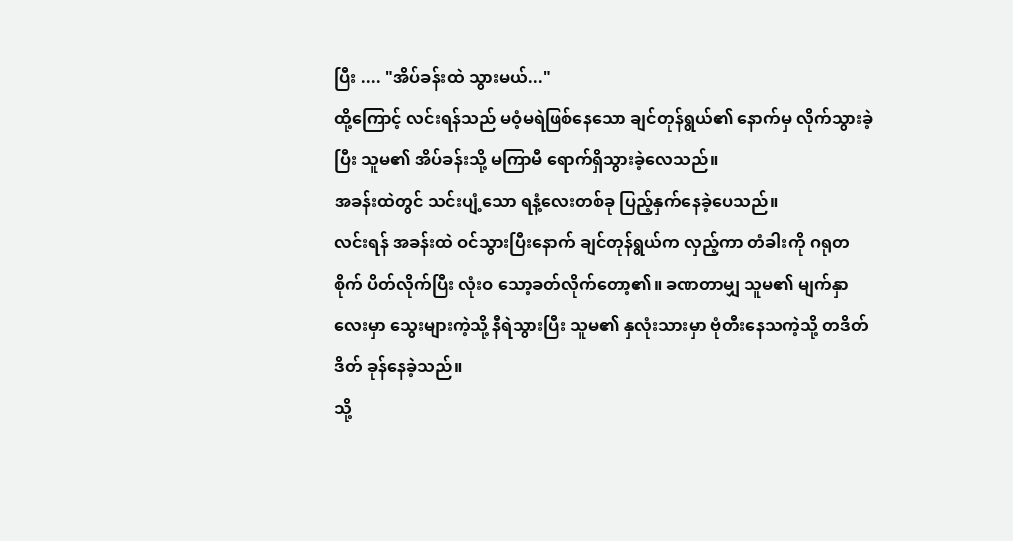ပြီး .... "အိပ်ခန်းထဲ သွားမယ်..."
ထို့ကြောင့် လင်းရန်သည် မဝံ့မရဲဖြစ်နေသော ချင်တုန်ရွယ်၏ နောက်မှ လိုက်သွားခဲ့ပြီး သူမ၏ အိပ်ခန်းသို့ မကြာမီ ရောက်ရှိသွားခဲ့လေသည်။
အခန်းထဲတွင် သင်းပျံ့သော ရနံ့လေးတစ်ခု ပြည့်နှက်နေခဲ့ပေသည်။
လင်းရန် အခန်းထဲ ဝင်သွားပြီးနောက် ချင်တုန်ရွယ်က လှည့်ကာ တံခါးကို ဂရုတစိုက် ပိတ်လိုက်ပြီး လုံးဝ သော့ခတ်လိုက်တော့၏။ ခဏတာမျှ သူမ၏ မျက်နှာလေးမှာ သွေးများကဲ့သို့ နီရဲသွားပြီး သူမ၏ နှလုံးသားမှာ ဗုံတီးနေသကဲ့သို့ တဒိတ်ဒိတ် ခုန်နေခဲ့သည်။
သို့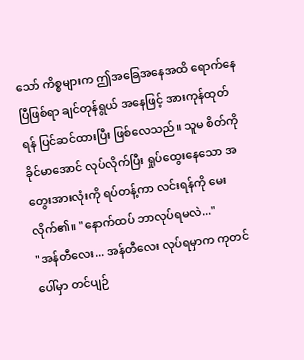သော် ကိစ္စများက ဤအခြေအနေအထိ ရောက်နေပြီဖြစ်ရာ ချင်တုန်ရွယ် အနေဖြင့် အားကုန်ထုတ်ရန် ပြင်ဆင်ထားပြီး ဖြစ်လေသည်။ သူမ စိတ်ကို ခိုင်မာအောင် လုပ်လိုက်ပြီး ရှုပ်ထွေးနေသော အတွေးအားလုံးကို ရပ်တန့်ကာ လင်းရန်ကို မေးလိုက်၏။ "နောက်ထပ် ဘာလုပ်ရမလဲ..."
"အန်တီလေး... အန်တီလေး လုပ်ရမှာက ကုတင်ပေါ်မှာ တင်ပျဉ်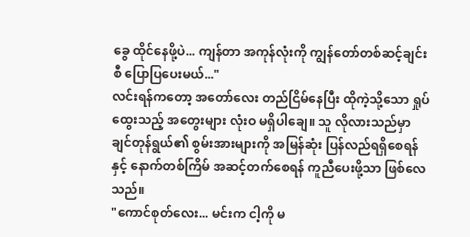ခွေ ထိုင်နေဖို့ပဲ... ကျန်တာ အကုန်လုံးကို ကျွန်တော်တစ်ဆင့်ချင်းစီ ပြောပြပေးမယ်..."
လင်းရန်ကတော့ အတော်လေး တည်ငြိမ်နေပြီး ထိုကဲ့သို့သော ရှုပ်ထွေးသည့် အတွေးများ လုံးဝ မရှိပါချေ။ သူ လိုလားသည်မှာ ချင်တုန်ရွယ်၏ စွမ်းအားများကို အမြန်ဆုံး ပြန်လည်ရရှိစေရန်နှင့် နောက်တစ်ကြိမ် အဆင့်တက်စေရန် ကူညီပေးဖို့သာ ဖြစ်လေသည်။
"ကောင်စုတ်လေး... မင်းက ငါ့ကို မ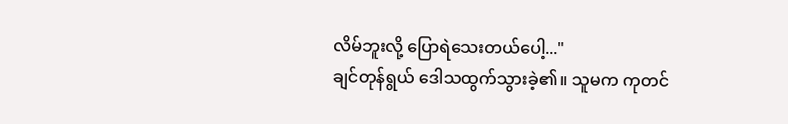လိမ်ဘူးလို့ ပြောရဲသေးတယ်ပေါ့..."
ချင်တုန်ရွယ် ဒေါသထွက်သွားခဲ့၏။ သူမက ကုတင်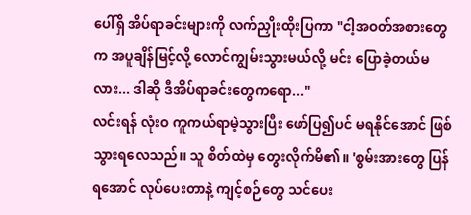ပေါ်ရှိ အိပ်ရာခင်းများကို လက်ညှိုးထိုးပြကာ "ငါ့အဝတ်အစားတွေက အပူချိန်မြင့်လို့ လောင်ကျွမ်းသွားမယ်လို့ မင်း ပြောခဲ့တယ်မလား... ဒါဆို ဒီအိပ်ရာခင်းတွေကရော..."
လင်းရန် လုံးဝ ကူကယ်ရာမဲ့သွားပြီး ဖော်ပြ၍ပင် မရနိုင်အောင် ဖြစ်သွားရလေသည်။ သူ စိတ်ထဲမှ တွေးလိုက်မိ၏။ 'စွမ်းအားတွေ ပြန်ရအောင် လုပ်ပေးတာနဲ့ ကျင့်စဉ်တွေ သင်ပေး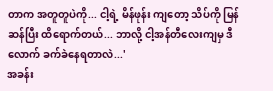တာက အတူတူပဲကို... ငါ့ရဲ့ မိန်ဖုန်း ကျတော့ သိပ်ကို မြန်ဆန်ပြီး ထိရောက်တယ်... ဘာလို့ ငါ့အန်တီလေးကျမှ ဒီလောက် ခက်ခဲနေရတာလဲ...'
အခန်း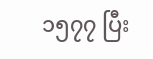၁၅၇၇ ပြီး